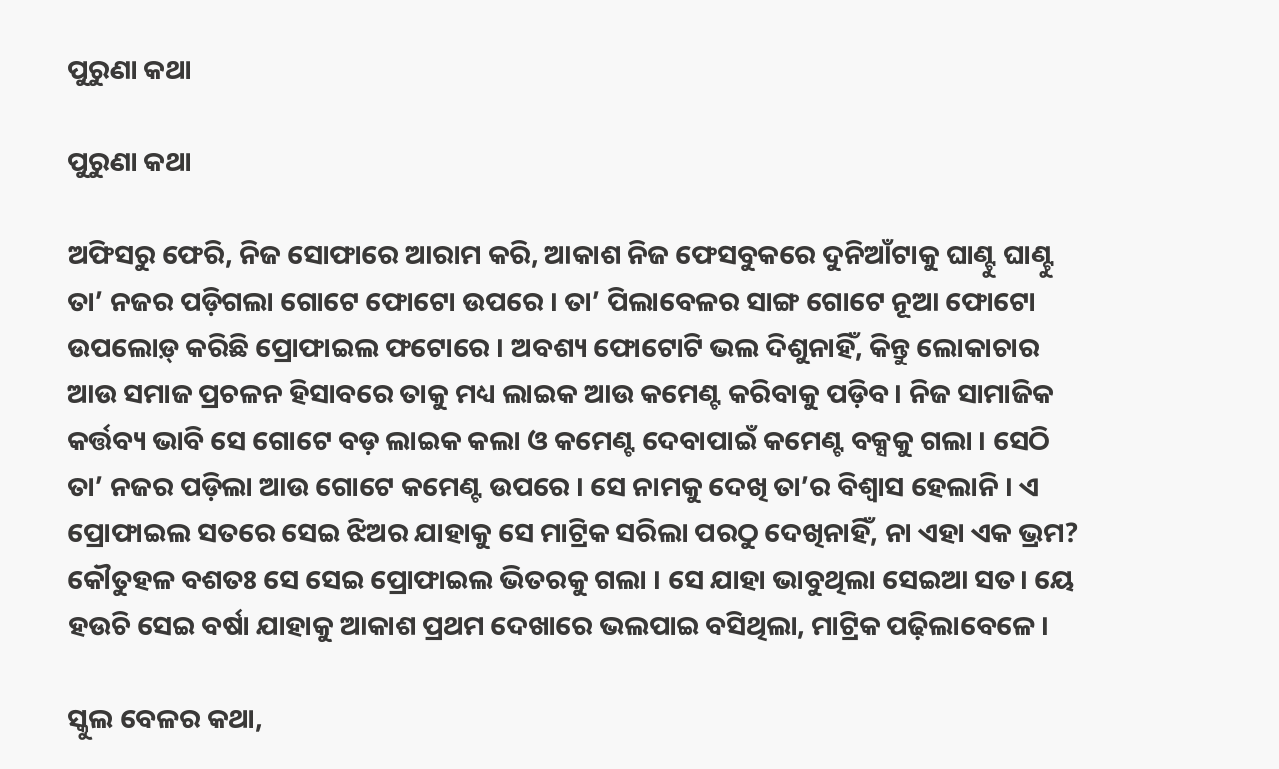ପୁରୁଣା କଥା

ପୁରୁଣା କଥା

ଅଫିସରୁ ଫେରି, ନିଜ ସୋଫାରେ ଆରାମ କରି, ଆକାଶ ନିଜ ଫେସବୁକରେ ଦୁନିଆଁଟାକୁ ଘାଣ୍ଟୁ ଘାଣ୍ଟୁ ତା’ ନଜର ପଡ଼ିଗଲା ଗୋଟେ ଫୋଟୋ ଉପରେ । ତା’ ପିଲାବେଳର ସାଙ୍ଗ ଗୋଟେ ନୂଆ ଫୋଟୋ ଉପଲୋଡ଼୍ କରିଛି ପ୍ରୋଫାଇଲ ଫଟୋରେ । ଅବଶ୍ୟ ଫୋଟୋଟି ଭଲ ଦିଶୁନାହିଁ, କିନ୍ତୁ ଲୋକାଚାର ଆଉ ସମାଜ ପ୍ରଚଳନ ହିସାବରେ ତାକୁ ମଧ୍ୟ ଲାଇକ ଆଉ କମେଣ୍ଟ କରିବାକୁ ପଡ଼ିବ । ନିଜ ସାମାଜିକ କର୍ତ୍ତବ୍ୟ ଭାବି ସେ ଗୋଟେ ବଡ଼ ଲାଇକ କଲା ଓ କମେଣ୍ଟ ଦେବାପାଇଁ କମେଣ୍ଟ ବକ୍ସକୁ ଗଲା । ସେଠି ତା’ ନଜର ପଡ଼ିଲା ଆଉ ଗୋଟେ କମେଣ୍ଟ ଉପରେ । ସେ ନାମକୁ ଦେଖି ତା’ର ବିଶ୍ୱାସ ହେଲାନି । ଏ ପ୍ରୋଫାଇଲ ସତରେ ସେଇ ଝିଅର ଯାହାକୁ ସେ ମାଟ୍ରିକ ସରିଲା ପରଠୁ ଦେଖିନାହିଁ, ନା ଏହା ଏକ ଭ୍ରମ? କୌତୁହଳ ବଶତଃ ସେ ସେଇ ପ୍ରୋଫାଇଲ ଭିତରକୁ ଗଲା । ସେ ଯାହା ଭାବୁଥିଲା ସେଇଆ ସତ। ୟେ ହଉଚି ସେଇ ବର୍ଷା ଯାହାକୁ ଆକାଶ ପ୍ରଥମ ଦେଖାରେ ଭଲପାଇ ବସିଥିଲା, ମାଟ୍ରିକ ପଢ଼ିଲାବେଳେ ।

ସ୍କୁଲ ବେଳର କଥା,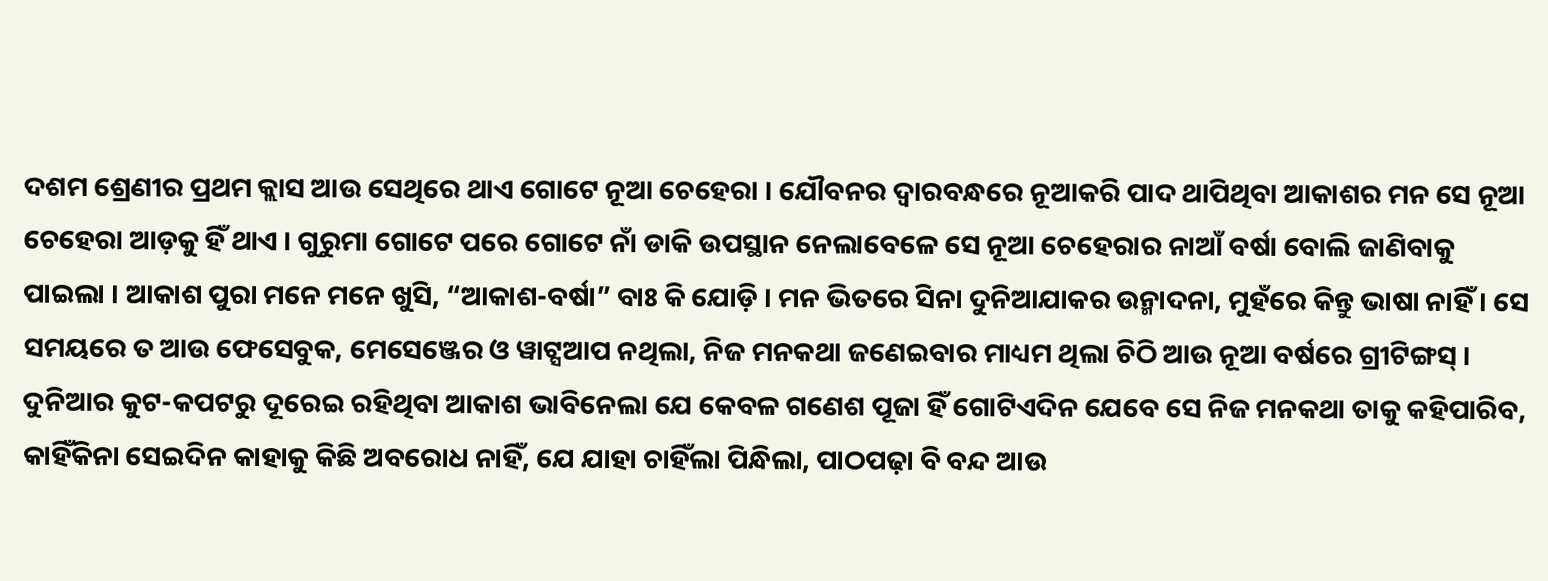ଦଶମ ଶ୍ରେଣୀର ପ୍ରଥମ କ୍ଲାସ ଆଉ ସେଥିରେ ଥାଏ ଗୋଟେ ନୂଆ ଚେହେରା । ଯୌବନର ଦ୍ୱାରବନ୍ଧରେ ନୂଆକରି ପାଦ ଥାପିଥିବା ଆକାଶର ମନ ସେ ନୂଆ ଚେହେରା ଆଡ଼କୁ ହିଁ ଥାଏ । ଗୁରୁମା ଗୋଟେ ପରେ ଗୋଟେ ନାଁ ଡାକି ଉପସ୍ଥାନ ନେଲାବେଳେ ସେ ନୂଆ ଚେହେରାର ନାଆଁ ବର୍ଷା ବୋଲି ଜାଣିବାକୁ ପାଇଲା । ଆକାଶ ପୁରା ମନେ ମନେ ଖୁସି, “ଆକାଶ-ବର୍ଷା” ବାଃ କି ଯୋଡ଼ି । ମନ ଭିତରେ ସିନା ଦୁନିଆଯାକର ଉନ୍ମାଦନା, ମୁହଁରେ କିନ୍ତୁ ଭାଷା ନାହିଁ । ସେ ସମୟରେ ତ ଆଉ ଫେସେବୁକ, ମେସେଞ୍ଜେର ଓ ୱାଟ୍ସଆପ ନଥିଲା, ନିଜ ମନକଥା ଜଣେଇବାର ମାଧ୍ୟମ ଥିଲା ଚିଠି ଆଉ ନୂଆ ବର୍ଷରେ ଗ୍ରୀଟିଙ୍ଗସ୍ । ଦୁନିଆର କୁଟ-କପଟରୁ ଦୂରେଇ ରହିଥିବା ଆକାଶ ଭାବିନେଲା ଯେ କେବଳ ଗଣେଶ ପୂଜା ହିଁ ଗୋଟିଏଦିନ ଯେବେ ସେ ନିଜ ମନକଥା ତାକୁ କହିପାରିବ, କାହିଁକିନା ସେଇଦିନ କାହାକୁ କିଛି ଅବରୋଧ ନାହିଁ, ଯେ ଯାହା ଚାହିଁଲା ପିନ୍ଧିଲା, ପାଠପଢ଼ା ବି ବନ୍ଦ ଆଉ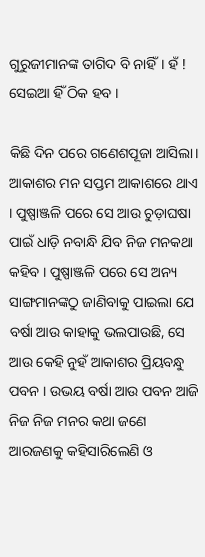ଗୁରୁଜୀମାନଙ୍କ ତାଗିଦ ବି ନାହିଁ। ହଁ ! ସେଇଆ ହିଁ ଠିକ ହବ ।

କିଛି ଦିନ ପରେ ଗଣେଶପୂଜା ଆସିଲା। ଆକାଶର ମନ ସପ୍ତମ ଆକାଶରେ ଥାଏ । ପୁଷ୍ପାଞ୍ଜଳି ପରେ ସେ ଆଉ ଚୁଡ଼ାଘଷା ପାଇଁ ଧାଡ଼ି ନବାନ୍ଧି ଯିବ ନିଜ ମନକଥା କହିବ । ପୁଷ୍ପାଞ୍ଜଳି ପରେ ସେ ଅନ୍ୟ ସାଙ୍ଗମାନଙ୍କଠୁ ଜାଣିବାକୁ ପାଇଲା ଯେ ବର୍ଷା ଆଉ କାହାକୁ ଭଲପାଉଛି, ସେ ଆଉ କେହି ନୁହଁ ଆକାଶର ପ୍ରିୟବନ୍ଧୁ ପବନ । ଉଭୟ ବର୍ଷା ଆଉ ପବନ ଆଜି ନିଜ ନିଜ ମନର କଥା ଜଣେ ଆରଜଣକୁ କହିସାରିଲେଣି ଓ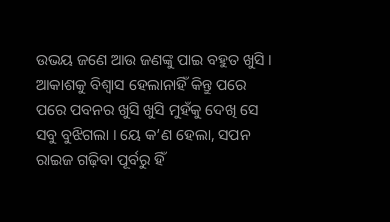ଉଭୟ ଜଣେ ଆଉ ଜଣଙ୍କୁ ପାଇ ବହୁତ ଖୁସି । ଆକାଶକୁ ବିଶ୍ୱାସ ହେଲାନାହିଁ କିନ୍ତୁ ପରେ ପରେ ପବନର ଖୁସି ଖୁସି ମୁହଁକୁ ଦେଖି ସେ ସବୁ ବୁଝିଗଲା । ୟେ କ’ଣ ହେଲା, ସପନ ରାଇଜ ଗଢ଼ିବା ପୂର୍ବରୁ ହିଁ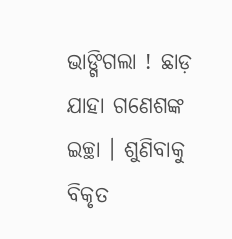ଭାଙ୍ଗିଗଲା ! ଛାଡ଼ ଯାହା ଗଣେଶଙ୍କ ଇଚ୍ଛା । ଶୁଣିବାକୁ ବିକୃତ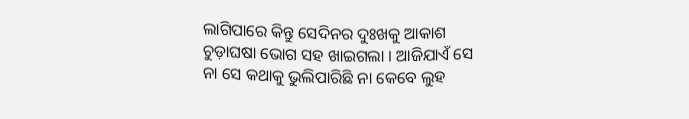ଲାଗିପାରେ କିନ୍ତୁ ସେଦିନର ଦୁଃଖକୁ ଆକାଶ ଚୁଡ଼ାଘଷା ଭୋଗ ସହ ଖାଇଗଲା । ଆଜିଯାଏଁ ସେ ନା ସେ କଥାକୁ ଭୁଲିପାରିଛି ନା କେବେ ଲୁହ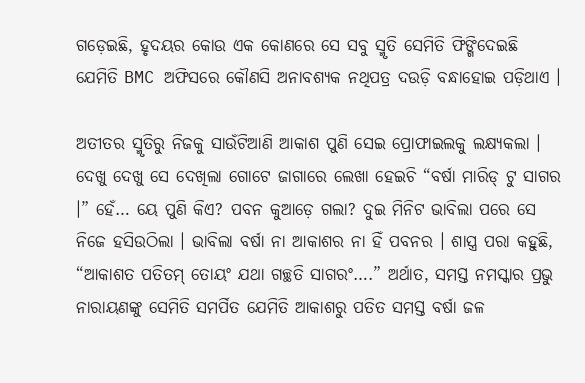ଗଡ଼େଇଛି, ହୃଦୟର କୋଉ ଏକ କୋଣରେ ସେ ସବୁ ସ୍ମୃତି ସେମିତି ଫିଙ୍ଗିଦେଇଛି ଯେମିତି BMC ଅଫିସରେ କୌଣସି ଅନାବଶ୍ୟକ ନଥିପତ୍ର ଦଉଡ଼ି ବନ୍ଧାହୋଇ ପଡ଼ିଥାଏ ।

ଅତୀତର ସ୍ମୃତିରୁ ନିଜକୁ ସାଉଁଟିଆଣି ଆକାଶ ପୁଣି ସେଇ ପ୍ରୋଫାଇଲକୁ ଲକ୍ଷ୍ୟକଲା । ଦେଖୁ ଦେଖୁ ସେ ଦେଖିଲା ଗୋଟେ ଜାଗାରେ ଲେଖା ହେଇଚି “ବର୍ଷା ମାରିଡ୍ ଟୁ ସାଗର ।” ହେଁ… ୟେ ପୁଣି କିଏ? ପବନ କୁଆଡ଼େ ଗଲା? ଦୁଇ ମିନିଟ ଭାବିଲା ପରେ ସେ ନିଜେ ହସିଉଠିଲା । ଭାବିଲା ବର୍ଷା ନା ଆକାଶର ନା ହିଁ ପବନର । ଶାସ୍ତ୍ର ପରା କହୁଛି, “ଆକାଶତ ପତିତମ୍ ତୋୟଂ ଯଥା ଗଚ୍ଛତି ସାଗରଂ….” ଅର୍ଥାତ, ସମସ୍ତ ନମସ୍କାର ପ୍ରଭୁ ନାରାୟଣଙ୍କୁ ସେମିତି ସମର୍ପିତ ଯେମିତି ଆକାଶରୁ ପତିତ ସମସ୍ତ ବର୍ଷା ଜଳ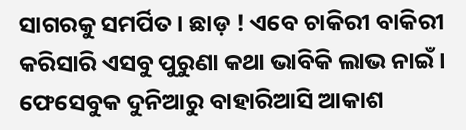ସାଗରକୁ ସମର୍ପିତ । ଛାଡ଼ ! ଏବେ ଚାକିରୀ ବାକିରୀ କରିସାରି ଏସବୁ ପୁରୁଣା କଥା ଭାବିକି ଲାଭ ନାଇଁ । ଫେସେବୁକ ଦୁନିଆରୁ ବାହାରିଆସି ଆକାଶ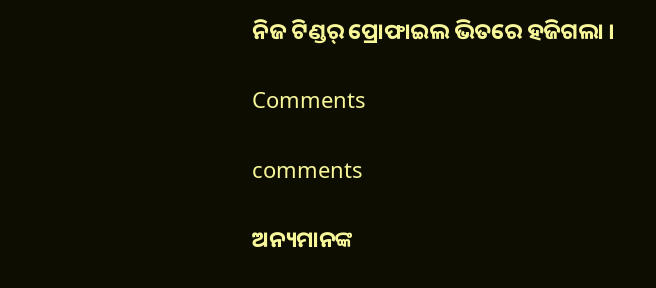ନିଜ ଟିଣ୍ଡର୍ ପ୍ରୋଫାଇଲ ଭିତରେ ହଜିଗଲା ।

Comments

comments

ଅନ୍ୟମାନଙ୍କ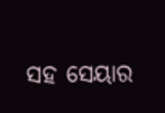ସହ ସେୟାର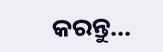କରନ୍ତୁ...